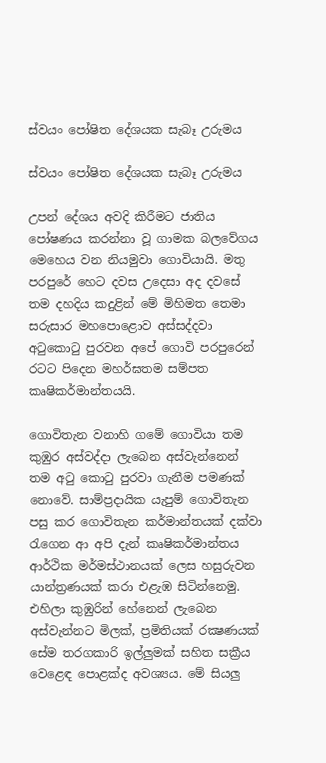ස්වයං පෝෂිත දේශයක සැබෑ උරුමය

ස්වයං පෝෂිත දේශයක සැබෑ උරුමය

උපන් දේශය අවදි කිරීමට ජාතිය පෝෂණය කරන්නා වූ ගාමක බලවේගය මෙහෙය වන නියමුවා ගොවියායි. මතු පරපුරේ හෙට දවස උදෙසා අද දවසේ තම දහදිය කදුළින් මේ මිහිමත තෙමා සරුසාර මහපොළොව අස්සද්දවා අටුකොටු පුරවන අපේ ගොවි පරපුරෙන් රටට පිදෙන මහර්ඝතම සම්පත කෘෂිකර්මාන්තයයි.

ගොවිතැන වනාහි ගමේ ගොවියා තම කුඹුර අස්වද්දා ලැබෙන අස්වැන්නෙන් තම අටු කොටු පුරවා ගැනීම පමණක් නොවේ. සාම්ප්‍රදායික යැපුම් ගොවිතැන පසු කර ගොවිතැන කර්මාන්තයක් දක්වා රැගෙන ආ අපි දැන් කෘෂිකර්මාන්තය ආර්ථික මර්මස්ථානයක් ලෙස හසුරුවන යාන්ත්‍රණයක් කරා එළැඹ සිටින්නෙමු. එහිලා කුඹුරින් හේනෙන් ලැබෙන අස්වැන්නට මිලක්, ප්‍රමිතියක් රක්‍ෂණයක් සේම තරගකාරි ඉල්ලුමක් සහිත සක්‍රීය වෙළෙඳ පොළක්ද අවශ්‍යය. මේ සියලු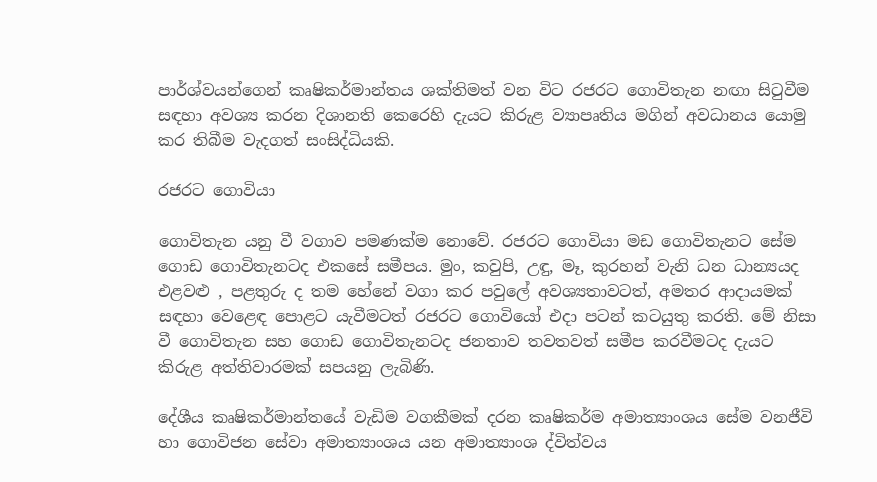පාර්ශ්වයන්ගෙන් කෘෂිකර්මාන්තය ශක්තිමත් වන විට රජරට ගොවිතැන නඟා සිටුවීම සඳහා අවශ්‍ය කරන දිශානති කෙරෙහි දැයට කිරුළ ව්‍යාපෘතිය මගින් අවධානය යොමු කර තිබීම වැදගත් සංසිද්ධියකි.

රජරට ගොවියා

ගොවිතැන යනු වී වගාව පමණක්ම නොවේ. රජරට ගොවියා මඩ ගොවිතැනට සේම ගොඩ ගොවිතැනටද එකසේ සමීපය. මුං, කවුපි, උඳු, මෑ, කුරහන් වැනි ධන ධාන්‍යයද එළවළු , පළතුරු ද තම හේනේ වගා කර පවුලේ අවශ්‍යතාවටත්, අමතර ආදායමක් සඳහා වෙළෙඳ පොළට යැවීමටත් රජරට ගොවියෝ එදා පටන් කටයුතු කරති. මේ නිසා වී ගොවිතැන සහ ගොඩ ගොවිතැනටද ජනතාව තවතවත් සමීප කරවීමටද දැයට කිරුළ අත්තිවාරමක් සපයනු ලැබිණි.

දේශීය කෘෂිකර්මාන්තයේ වැඩිම වගකීමක් දරන කෘෂිකර්ම අමාත්‍යාංශය සේම වනජීවි හා ගොවිජන සේවා අමාත්‍යාංශය යන අමාත්‍යාංශ ද්විත්වය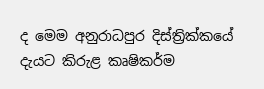ද මෙම අනුරාධපුර දිස්ත්‍රික්කයේ දැයට කිරුළ කෘෂිකර්ම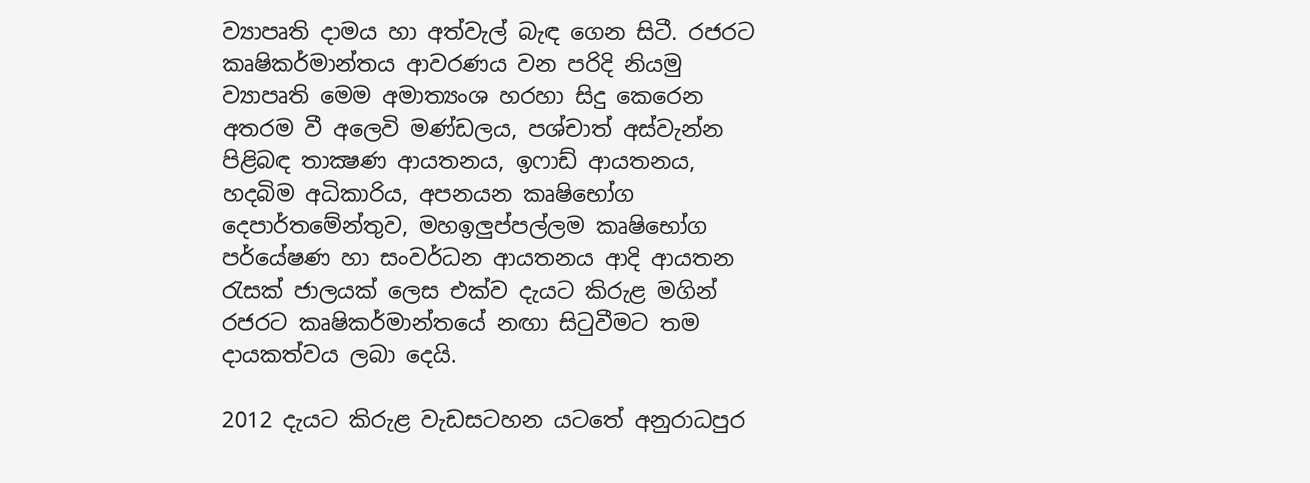ව්‍යාපෘති දාමය හා අත්වැල් බැඳ ගෙන සිටී. රජරට කෘෂිකර්මාන්තය ආවරණය වන පරිදි නියමු ව්‍යාපෘති මෙම අමාත්‍යංශ හරහා සිදු කෙරෙන අතරම වී අලෙවි මණ්ඩලය, පශ්චාත් අස්වැන්න පිළිබඳ තාක්‍ෂණ ආයතනය, ඉෆාඩ් ආයතනය, හදබිම අධිකාරිය, අපනයන කෘෂිභෝග දෙපාර්තමේන්තුව, මහඉලුප්පල්ලම කෘෂිභෝග පර්යේෂණ හා සංවර්ධන ආයතනය ආදි ආයතන රැසක් ජාලයක් ලෙස එක්ව දැයට කිරුළ මගින් රජරට කෘෂිකර්මාන්තයේ නඟා සිටුවීමට තම දායකත්වය ලබා දෙයි.

2012 දැයට කිරුළ වැඩසටහන යටතේ අනුරාධපුර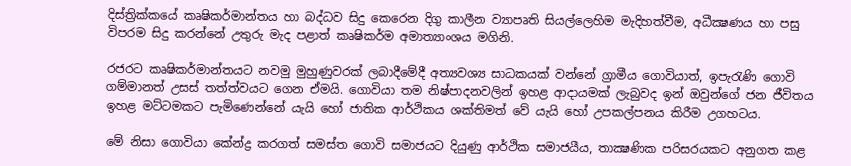දිස්ත්‍රික්කයේ කෘෂිකර්මාන්තය හා බද්ධව සිදු කෙරෙන දිගු කාලීන ව්‍යාපෘති සියල්ලෙහිම මැදිහත්වීම, අධීක්‍ෂණය හා පසු විපරම සිදු කරන්නේ උතුරු මැද පළාත් කෘෂිකර්ම අමාත්‍යාංශය මගිනි.

රජරට කෘෂිකර්මාන්තයට නවමු මුහුණුවරක් ලබාදීමේදී අත්‍යවශ්‍ය සාධකයක් වන්නේ ග්‍රාමීය ගොවියාත්, ඉපැරැණි ගොවි ගම්මානත් උසස් තත්ත්වයට ගෙන ඒමයි. ගොවියා තම නිෂ්පාදනවලින් ඉහළ ආදායමක් ලැබුවද ඉන් ඔවුන්ගේ ජන ජීවිතය ඉහළ මට්ටමකට පැමිණෙන්නේ යැයි හෝ ජාතික ආර්ථිකය ශක්තිමත් වේ යැයි හෝ උපකල්පනය කිරීම උගහටය.

මේ නිසා ගොවියා කේන්ද්‍ර කරගත් සමස්ත ගොවි සමාජයට දියුණු ආර්ථික සමාජයීය, තාක්‍ෂණික පරිසරයකට අනුගත කළ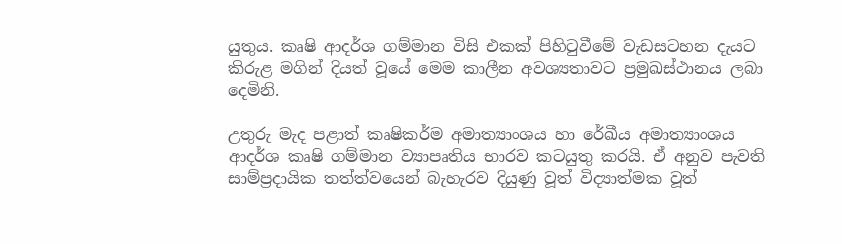යුතුය. කෘෂි ආදර්ශ ගම්මාන විසි එකක් පිහිටුවීමේ වැඩසටහන දැයට කිරුළ මගින් දියත් වූයේ මෙම කාලීන අවශ්‍යතාවට ප්‍රමුඛස්ථානය ලබා දෙමිනි.

උතුරු මැද පළාත් කෘෂිකර්ම අමාත්‍යාංශය හා රේඛීය අමාත්‍යාංශය ආදර්ශ කෘෂි ගම්මාන ව්‍යාපෘතිය භාරව කටයුතු කරයි. ඒ අනුව පැවති සාම්ප්‍රදායික තත්ත්වයෙන් බැහැරව දියුණු වූත් විද්‍යාත්මක වූත්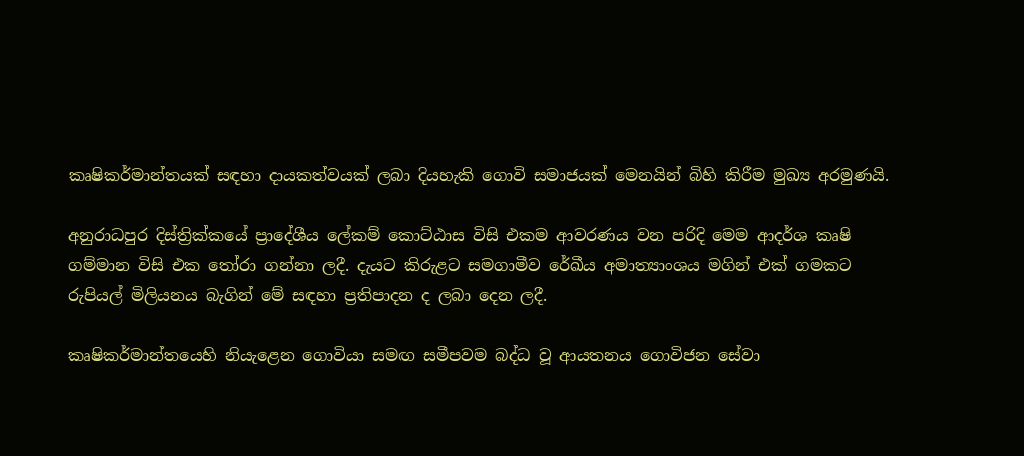කෘෂිකර්මාන්තයක් සඳහා දායකත්වයක් ලබා දියහැකි ගොවි සමාජයක් මෙනයින් බිහි කිරීම මුඛ්‍ය අරමුණයි.

අනුරාධපුර දිස්ත්‍රික්කයේ ප්‍රාදේශීය ලේකම් කොට්ඨාස විසි එකම ආවරණය වන පරිදි මෙම ආදර්ශ කෘෂි ගම්මාන විසි එක තෝරා ගන්නා ලදී. දැයට කිරුළට සමගාමීව රේඛීය අමාත්‍යාංශය මගින් එක් ගමකට රුපියල් මිලියනය බැගින් මේ සඳහා ප්‍රතිපාදන ද ලබා දෙන ලදී.

කෘෂිකර්මාන්තයෙහි නියැළෙන ගොවියා සමඟ සමීපවම බද්ධ වූ ආයතනය ගොවිජන සේවා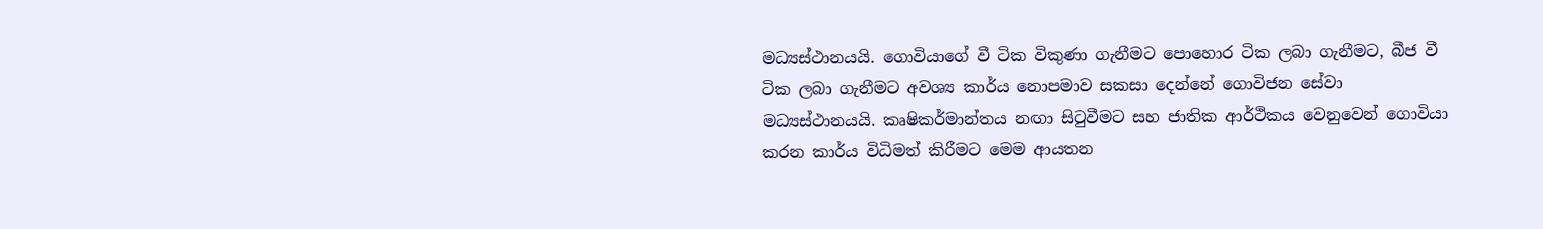මධ්‍යස්ථානයයි. ගොවියාගේ වී ටික විකුණා ගැනීමට පොහොර ටික ලබා ගැනීමට, බීජ වී ටික ලබා ගැනීමට අවශ්‍ය කාර්ය නොපමාව සකසා දෙන්නේ ගොවිජන සේවා මධ්‍යස්ථානයයි. කෘෂිකර්මාන්තය නඟා සිටුවීමට සහ ජාතික ආර්ථිකය වෙනුවෙන් ගොවියා කරන කාර්ය විධිමත් කිරීමට මෙම ආයතන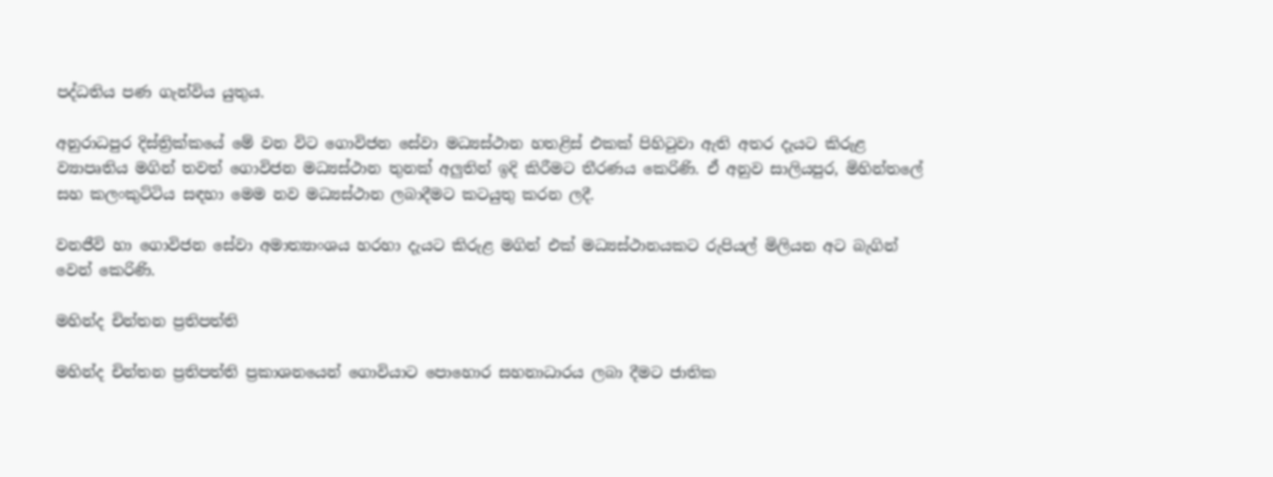පද්ධතිය පණ ගැන්විය යුතුය.

අනුරාධපුර දිස්ත්‍රික්කයේ මේ වන විට ගොවිජන සේවා මධ්‍යස්ථාන හතළිස් එකක් පිහිටුවා ඇති අතර දැයට කිරුළ ව්‍යාපෘතිය මගින් තවත් ගොවිජන මධ්‍යස්ථාන තුනක් අලුතින් ඉදි කිරීමට තීරණය කෙරිණි. ඒ අනුව සාලියපුර, මිහින්තලේ සහ කලංකුට්ටිය සඳහා මෙම නව මධ්‍යස්ථාන ලබාදීමට කටයුතු කරන ලදී.

වනජීවි හා ගොවිජන සේවා අමාත්‍යාංශය හරහා දැයට කිරුළ මගින් එක් මධ්‍යස්ථානයකට රුපියල් මිලියන අට බැගින් වෙන් කෙරිණි.

මහින්ද චින්තන ප්‍රතිපත්ති

මහින්ද චින්තන ප්‍රතිපත්ති ප්‍රකාශනයෙන් ගොවියාට පොහොර සහනාධාරය ලබා දීමට ජාතික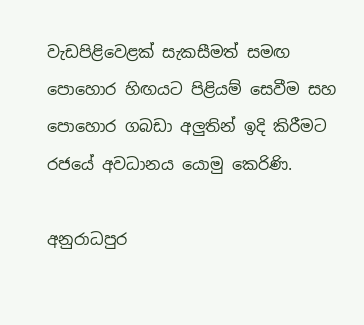වැඩපිළිවෙළක් සැකසීමත් සමඟ පොහොර හිඟයට පිළියම් සෙවීම සහ පොහොර ගබඩා අලුතින් ඉදි කිරීමට රජයේ අවධානය යොමු කෙරිණි.

අනුරාධපුර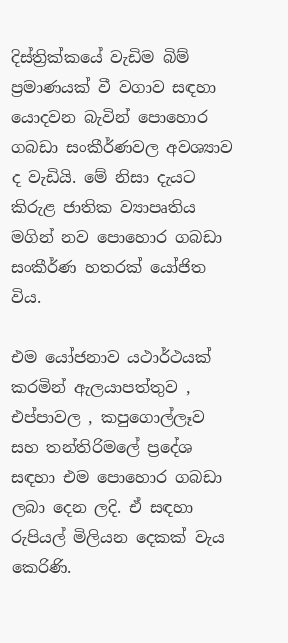දිස්ත්‍රික්කයේ වැඩිම බිම් ප්‍රමාණයක් වී වගාව සඳහා යොදවන බැවින් පොහොර ගබඩා සංකීර්ණවල අවශ්‍යාව ද වැඩියි. මේ නිසා දැයට කිරුළ ජාතික ව්‍යාපෘතිය මගින් නව පොහොර ගබඩා සංකීර්ණ හතරක් යෝජිත විය.

එම යෝජනාව යථාර්ථයක් කරමින් ඇලයාපත්තුව , එප්පාවල , කපුගොල්ලෑව සහ තන්තිරිමලේ ප්‍රදේශ සඳහා එම පොහොර ගබඩා ලබා දෙන ලදි. ඒ සඳහා රුපියල් මිලියන දෙකක් වැය කෙරිණි.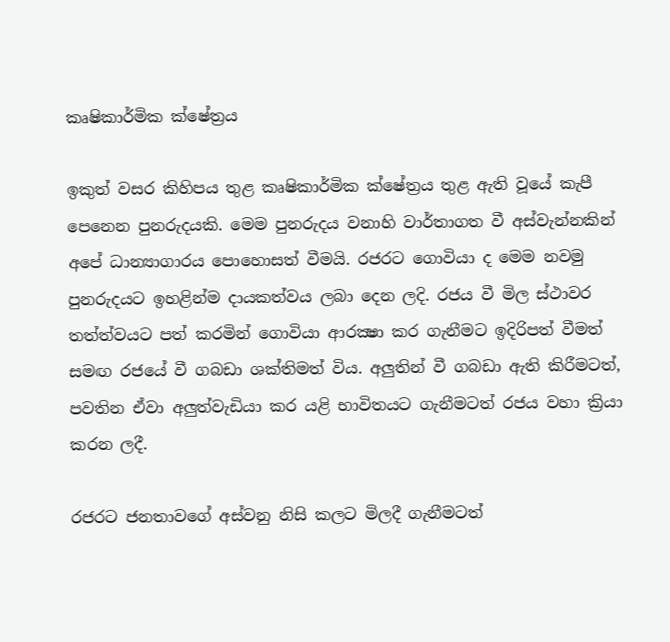කෘෂිකාර්මික ක්ෂේත්‍රය

ඉකුත් වසර කිහිපය තුළ කෘෂිකාර්මික ක්ෂේත්‍රය තුළ ඇති වූයේ කැපී පෙනෙන පුනරුදයකි. මෙම පුනරුදය වනාහි වාර්තාගත වී අස්වැන්නකින් අපේ ධාන්‍යාගාරය පොහොසත් වීමයි. රජරට ගොවියා ද මෙම නවමු පුනරුදයට ඉහළින්ම දායකත්වය ලබා දෙන ලදි. රජය වී මිල ස්ථාවර තත්ත්වයට පත් කරමින් ගොවියා ආරක්‍ෂා කර ගැනීමට ඉදිරිපත් වීමත් සමඟ රජයේ වී ගබඩා ශක්තිමත් විය. අලුතින් වී ගබඩා ඇති කිරීමටත්, පවතින ඒවා අලුත්වැඩියා කර යළි භාවිතයට ගැනීමටත් රජය වහා ක්‍රියා කරන ලදී.

රජරට ජනතාවගේ අස්වනු නිසි කලට මිලදී ගැනීමටත්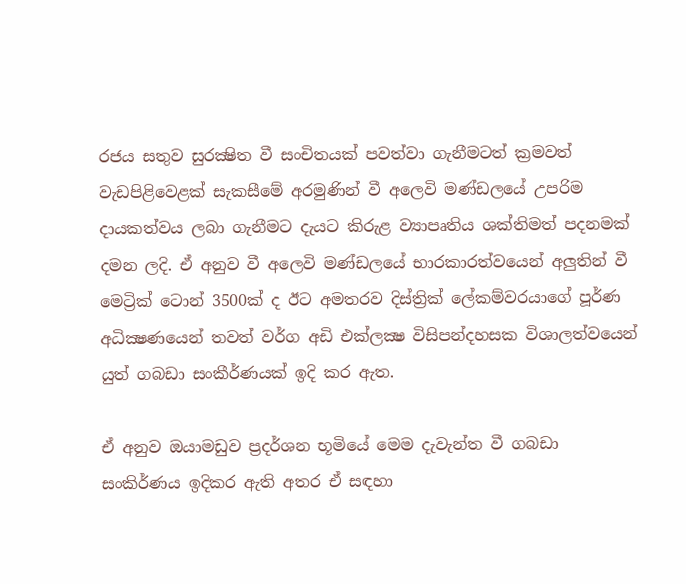රජය සතුව සුරක්‍ෂිත වී සංචිතයක් පවත්වා ගැනීමටත් ක්‍රමවත් වැඩපිළිවෙළක් සැකසීමේ අරමුණින් වී අලෙවි මණ්ඩලයේ උපරිම දායකත්වය ලබා ගැනීමට දැයට කිරුළ ව්‍යාපෘතිය ශක්තිමත් පදනමක් දමන ලදි. ඒ අනුව වී අලෙවි මණ්ඩලයේ භාරකාරත්වයෙන් අලුතින් වී මෙට්‍රික් ටොන් 3500ක් ද ඊට අමතරව දිස්ත්‍රික් ලේකම්වරයාගේ පූර්ණ අධික්‍ෂණයෙන් තවත් වර්ග අඩි එක්ලක්‍ෂ විසිපන්දහසක විශාලත්වයෙන් යුත් ගබඩා සංකීර්ණයක් ඉදි කර ඇත.

ඒ අනුව ඔයාමඩුව ප්‍රදර්ශන භූමියේ මෙම දැවැන්ත වී ගබඩා සංකිර්ණය ඉදිකර ඇති අතර ඒ සඳහා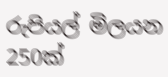රුපියල් මිලයන 250ක්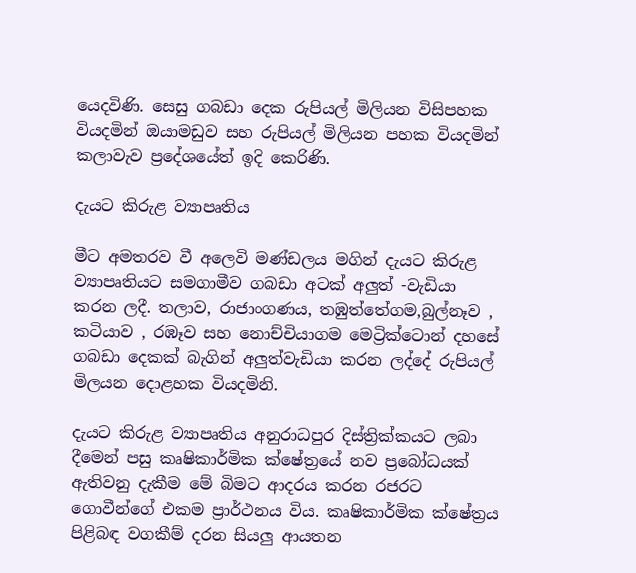යෙදවිණි. සෙසු ගබඩා දෙක රුපියල් මිලියන විසිපහක වියදමින් ඔයාමඩුව සහ රුපියල් මිලියන පහක වියදමින් කලාවැව ප්‍රදේශයේත් ඉදි කෙරිණි.

දැයට කිරුළ ව්‍යාපෘතිය

මීට අමතරව වී අලෙවි මණ්ඩලය මගින් දැයට කිරුළ ව්‍යාපෘතියට සමගාමීව ගබඩා අටක් අලුත් -වැඩියා කරන ලදී. තලාව, රාජාංගණය, තඹුත්තේගම,බුල්නෑව , කටියාව , රඹෑව සහ නොච්චියාගම මෙට්‍රික්ටොන් දහසේ ගබඩා දෙකක් බැගින් අලුත්වැඩියා කරන ලද්දේ රුපියල් මිලයන දොළහක වියදමිනි.

දැයට කිරුළ ව්‍යාපෘතිය අනුරාධපුර දිස්ත්‍රික්කයට ලබා දීමෙන් පසු කෘෂිකාර්මික ක්ෂේත්‍රයේ නව ප්‍රබෝධයක් ඇතිවනු දැකීම මේ බිමට ආදරය කරන රජරට ගොවීන්ගේ එකම ප්‍රාර්ථනය විය. කෘෂිකාර්මික ක්ෂේත්‍රය පිළිබඳ වගකීම් දරන සියලු ආයතන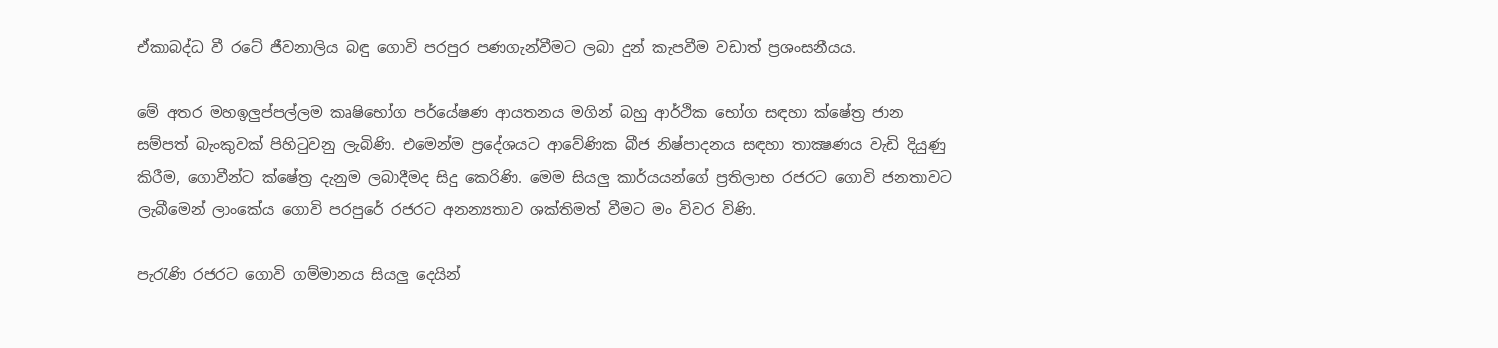ඒකාබද්ධ වී රටේ ජීවනාලිය බඳු ගොවි පරපුර පණගැන්වීමට ලබා දුන් කැපවීම වඩාත් ප්‍රශංසනීයය.

මේ අතර මහඉලුප්පල්ලම කෘෂිභෝග පර්යේෂණ ආයතනය මගින් බහු ආර්ථික භෝග සඳහා ක්ෂේත්‍ර ජාන සම්පත් බැංකුවක් පිහිටුවනු ලැබිණි. එමෙන්ම ප්‍රදේශයට ආවේණික බීජ නිෂ්පාදනය සඳහා තාක්‍ෂණය වැඩි දියුණු කිරීම, ගොවීන්ට ක්ෂේත්‍ර දැනුම ලබාදීමද සිදු කෙරිණි. මෙම සියලු කාර්යයන්ගේ ප්‍රතිලාභ රජරට ගොවි ජනතාවට ලැබීමෙන් ලාංකේය ගොවි පරපුරේ රජරට අනන්‍යතාව ශක්තිමත් වීමට මං විවර විණි.

පැරැණි රජරට ගොවි ගම්මානය සියලු දෙයින්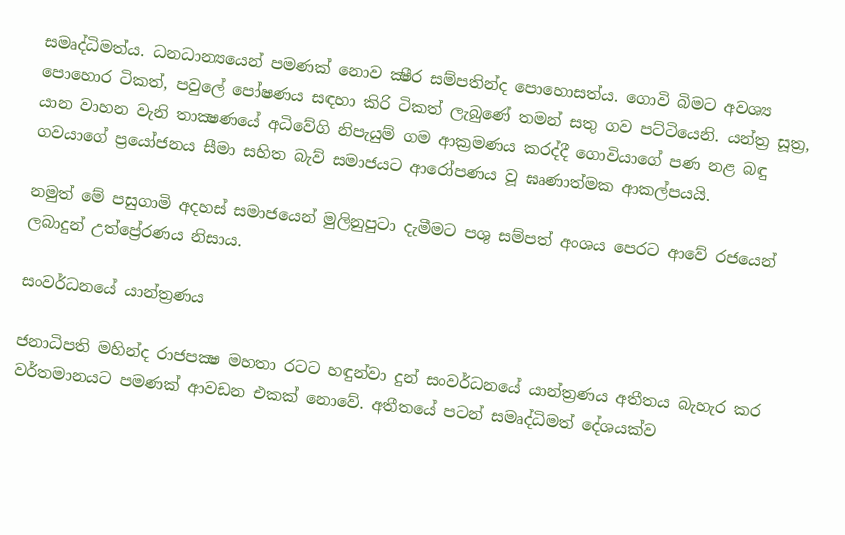සමෘද්ධිමත්ය. ධනධාන්‍යයෙන් පමණක් නොව ක්‍ෂීර සම්පතින්ද පොහොසත්ය. ගොවි බිමට අවශ්‍ය පොහොර ටිකත්, පවුලේ පෝෂණය සඳහා කිරි ටිකත් ලැබුණේ තමන් සතු ගව පට්ටියෙනි. යන්ත්‍ර සූත්‍ර, යාන වාහන වැනි තාක්‍ෂණයේ අධිවේගි නිපැයුම් ගම ආක්‍රමණය කරද්දී ගොවියාගේ පණ නළ බඳු ගවයාගේ ප්‍රයෝජනය සීමා සහිත බැව් සමාජයට ආරෝපණය වූ ඝෘණාත්මක ආකල්පයයි.

නමුත් මේ පසුගාමි අදහස් සමාජයෙන් මුලිනුපුටා දැමීමට පශු සම්පත් අංශය පෙරට ආවේ රජයෙන් ලබාදුන් උත්ප්‍රේරණය නිසාය.

සංවර්ධනයේ යාන්ත්‍රණය

ජනාධිපති මහින්ද රාජපක්‍ෂ මහතා රටට හඳුන්වා දුන් සංවර්ධනයේ යාන්ත්‍රණය අතීතය බැහැර කර වර්තමානයට පමණක් ආවඩන එකක් නොවේ. අතීතයේ පටන් සමෘද්ධිමත් දේශයක්ව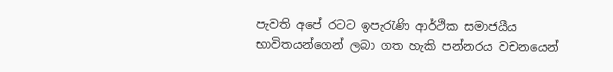පැවති අපේ රටට ඉපැරැණි ආර්ථික සමාජයීය භාවිතයන්ගෙන් ලබා ගත හැකි පන්නරය වචනයෙන්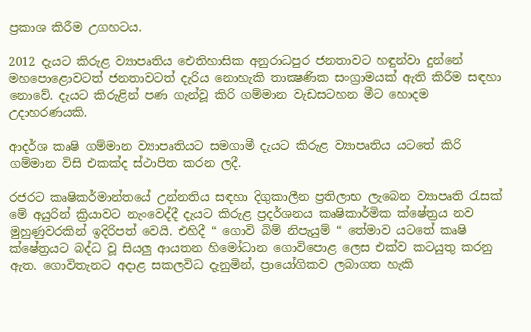ප්‍රකාශ කිරීම උගහටය.

2012 දැයට කිරුළ ව්‍යාපෘතිය ඓතිහාසික අනුරාධපුර ජනතාවට හඳුන්වා දුන්නේ මහපොළොවටත් ජනතාවටත් දැරිය නොහැකි තාක්‍ෂණික සංග්‍රාමයක් ඇති කිරීම සඳහා නොවේ. දැයට කිරුළින් පණ ගැන්වූ කිරි ගම්මාන වැඩසටහන මීට හොදම උදාහරණයකි.

ආදර්ශ කෘෂි ගම්මාන ව්‍යාපෘතියට සමගාමී දැයට කිරුළ ව්‍යාපෘතිය යටතේ කිරි ගම්මාන විසි එකක්ද ස්ථාපිත කරන ලදී.

රජරට කෘෂිකර්මාන්තයේ උන්නතිය සඳහා දිගුකාලීන ප්‍රතිලාභ ලැබෙන ව්‍යාපෘති රැසක් මේ අයුරින් ක්‍රියාවට නැංවෙද්දී දැයට කිරුළ ප්‍රදර්ශනය කෘෂිකාර්මික ක්ෂේත්‍රය නව මුහුණුවරකින් ඉදිරිපත් වෙයි. එහිදී “ ගොවි බිම් නිපැයුම් “ තේමාව යටතේ කෘෂි ක්ෂේත්‍රයට බද්ධ වූ සියලු ආයතන හිමෝධාන ගොවිපොළ ලෙස එක්ව කටයුතු කරනු ඇත. ගොවිතැනට අදාළ සකලවිධ දැනුමින්, ප්‍රායෝගිකව ලබාගත හැකි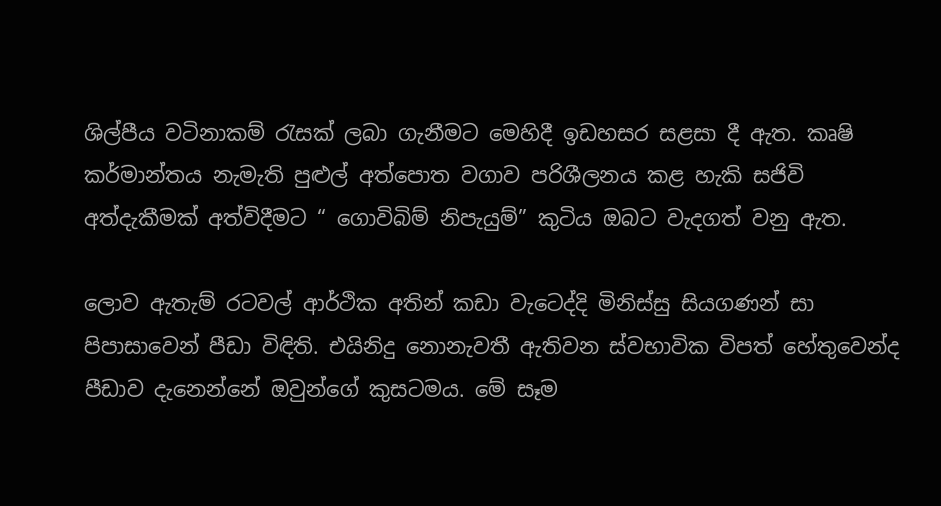ශිල්පීය වටිනාකම් රැසක් ලබා ගැනීමට මෙහිදී ඉඩහසර සළසා දී ඇත. කෘෂි කර්මාන්තය නැමැති පුළුල් අත්පොත වගාව පරිශීලනය කළ හැකි සජිවි අත්දැකීමක් අත්විදීමට “ ගොවිබිම් නිපැයුම්” කුටිය ඔබට වැදගත් වනු ඇත.

ලොව ඇතැම් රටවල් ආර්ථික අතින් කඩා වැටෙද්දි මිනිස්සු සියගණන් සා පිපාසාවෙන් පීඩා විඳිති. එයිනිදු නොනැවතී ඇතිවන ස්වභාවික විපත් හේතුවෙන්ද පීඩාව දැනෙන්නේ ඔවුන්ගේ කුසටමය. මේ සෑම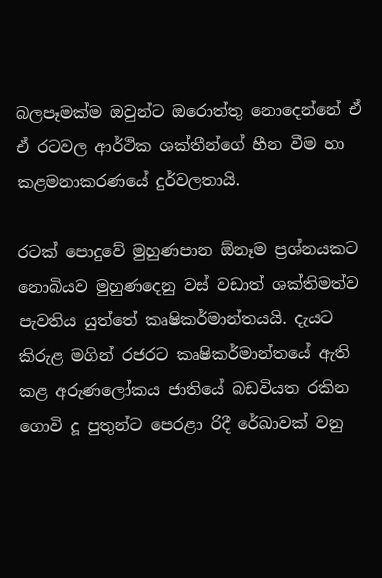බලපෑමක්ම ඔවුන්ට ඔරොත්තු නොදෙන්නේ ඒ ඒ රටවල ආර්ථික ශක්තීන්ගේ හීන වීම හා කළමනාකරණයේ දුර්වලතායි.

රටක් පොදුවේ මුහුණපාන ඕනෑම ප්‍රශ්නයකට නොබියව මුහුණදෙනු වස් වඩාත් ශක්තිමත්ව පැවතිය යුත්තේ කෘෂිකර්මාන්තයයි. දැයට කිරුළ මගින් රජරට කෘෂිකර්මාන්තයේ ඇති කළ අරුණලෝකය ජාතියේ බඩවියත රකින ගොවි දූ පුතුන්ට පෙරළා රිදී රේඛාවක් වනු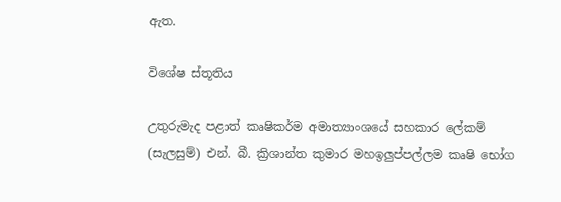ඇත.

විශේෂ ස්තූතිය

උතුරුමැද පළාත් කෘෂිකර්ම අමාත්‍යාංශයේ සහකාර ලේකම් (සැලසුම්) එන්. බී. ක්‍රිශාන්ත කුමාර මහඉලුප්පල්ලම කෘෂි භෝග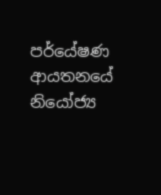පර්යේෂණ ආයතනයේ නියෝජ්‍ය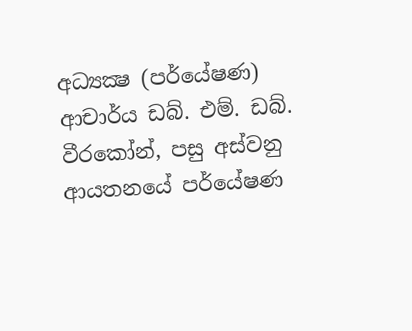අධ්‍යක්‍ෂ (පර්යේෂණ) ආචාර්ය ඩබ්. එම්. ඩබ්. වීරකෝන්, පසු අස්වනු ආයතනයේ පර්යේෂණ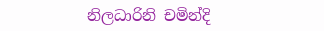නිලධාරිනි චමින්දි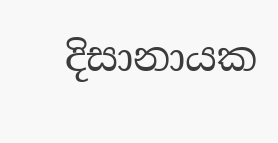දිසානායක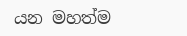යන මහත්ම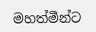මහත්මීන්ට